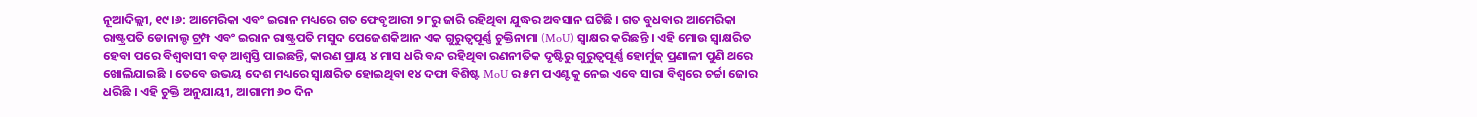ନୂଆଦିଲ୍ଲୀ, ୧୯।୬: ଆମେରିକା ଏବଂ ଇରାନ ମଧ୍ୟରେ ଗତ ଫେବୃଆରୀ ୨୮ରୁ ଜାରି ରହିଥିବା ଯୁଦ୍ଧର ଅବସାନ ଘଟିଛି । ଗତ ବୁଧବାର ଆମେରିକା ରାଷ୍ଟ୍ରପତି ଡୋନାଲ୍ଡ ଟ୍ରମ୍ପ ଏବଂ ଇରାନ ରାଷ୍ଟ୍ରପତି ମସୁଦ ପେଜେଶକିଆନ ଏକ ଗୁରୁତ୍ୱପୂର୍ଣ୍ଣ ଚୁକ୍ତିନାମା (MoU) ସ୍ୱାକ୍ଷର କରିଛନ୍ତି । ଏହି ମୋଉ ସ୍ୱାକ୍ଷରିତ ହେବା ପରେ ବିଶ୍ୱବାସୀ ବଡ଼ ଆଶ୍ୱସ୍ତି ପାଇଛନ୍ତି, କାରଣ ପ୍ରାୟ ୪ ମାସ ଧରି ବନ୍ଦ ରହିଥିବା ରଣନୀତିକ ଦୃଷ୍ଟିରୁ ଗୁରୁତ୍ୱପୂର୍ଣ୍ଣ ହୋର୍ମୁଜ୍ ପ୍ରଣାଳୀ ପୁଣି ଥରେ ଖୋଲିଯାଇଛି । ତେବେ ଉଭୟ ଦେଶ ମଧ୍ୟରେ ସ୍ୱାକ୍ଷରିତ ହୋଇଥିବା ୧୪ ଦଫା ବିଶିଷ୍ଟ MoU ର ୫ମ ପଏଣ୍ଟକୁ ନେଇ ଏବେ ସାରା ବିଶ୍ୱରେ ଚର୍ଚ୍ଚା ଜୋର ଧରିଛି । ଏହି ଚୁକ୍ତି ଅନୁଯାୟୀ, ଆଗାମୀ ୬୦ ଦିନ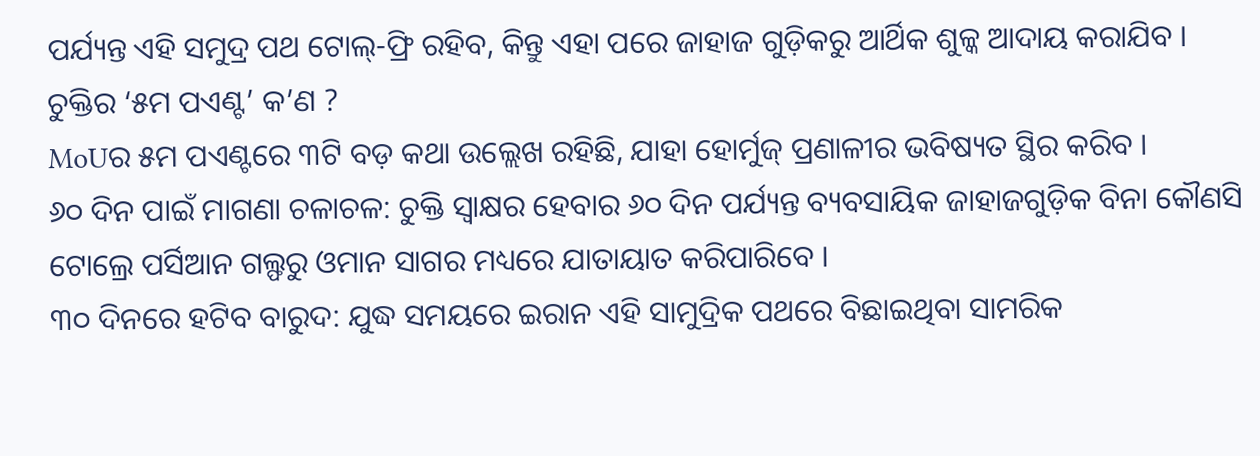ପର୍ଯ୍ୟନ୍ତ ଏହି ସମୁଦ୍ର ପଥ ଟୋଲ୍-ଫ୍ରି ରହିବ, କିନ୍ତୁ ଏହା ପରେ ଜାହାଜ ଗୁଡ଼ିକରୁ ଆର୍ଥିକ ଶୁଳ୍କ ଆଦାୟ କରାଯିବ ।
ଚୁକ୍ତିର ‘୫ମ ପଏଣ୍ଟ’ କ’ଣ ?
MoUର ୫ମ ପଏଣ୍ଟରେ ୩ଟି ବଡ଼ କଥା ଉଲ୍ଲେଖ ରହିଛି, ଯାହା ହୋର୍ମୁଜ୍ ପ୍ରଣାଳୀର ଭବିଷ୍ୟତ ସ୍ଥିର କରିବ ।
୬୦ ଦିନ ପାଇଁ ମାଗଣା ଚଳାଚଳ: ଚୁକ୍ତି ସ୍ୱାକ୍ଷର ହେବାର ୬୦ ଦିନ ପର୍ଯ୍ୟନ୍ତ ବ୍ୟବସାୟିକ ଜାହାଜଗୁଡ଼ିକ ବିନା କୌଣସି ଟୋଲ୍ରେ ପର୍ସିଆନ ଗଲ୍ଫରୁ ଓମାନ ସାଗର ମଧ୍ୟରେ ଯାତାୟାତ କରିପାରିବେ ।
୩୦ ଦିନରେ ହଟିବ ବାରୁଦ: ଯୁଦ୍ଧ ସମୟରେ ଇରାନ ଏହି ସାମୁଦ୍ରିକ ପଥରେ ବିଛାଇଥିବା ସାମରିକ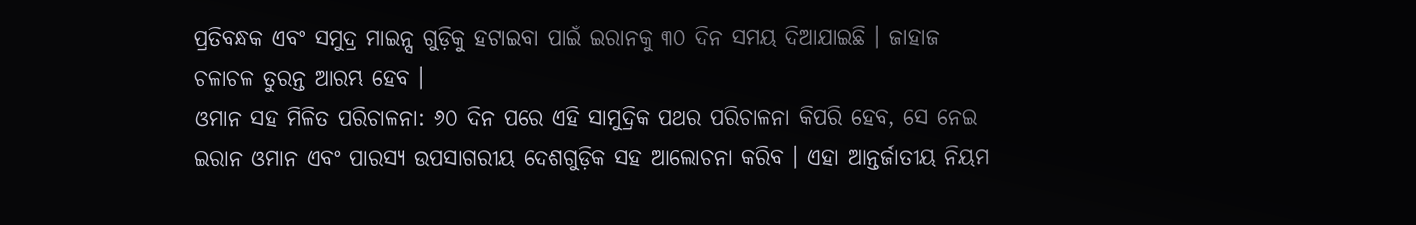ପ୍ରତିବନ୍ଧକ ଏବଂ ସମୁଦ୍ର ମାଇନ୍ସ ଗୁଡ଼ିକୁ ହଟାଇବା ପାଇଁ ଇରାନକୁ ୩୦ ଦିନ ସମୟ ଦିଆଯାଇଛି । ଜାହାଜ ଚଳାଚଳ ତୁରନ୍ତ ଆରମ୍ଭ ହେବ ।
ଓମାନ ସହ ମିଳିତ ପରିଚାଳନା: ୬୦ ଦିନ ପରେ ଏହି ସାମୁଦ୍ରିକ ପଥର ପରିଚାଳନା କିପରି ହେବ, ସେ ନେଇ ଇରାନ ଓମାନ ଏବଂ ପାରସ୍ୟ ଉପସାଗରୀୟ ଦେଶଗୁଡ଼ିକ ସହ ଆଲୋଚନା କରିବ । ଏହା ଆନ୍ତର୍ଜାତୀୟ ନିୟମ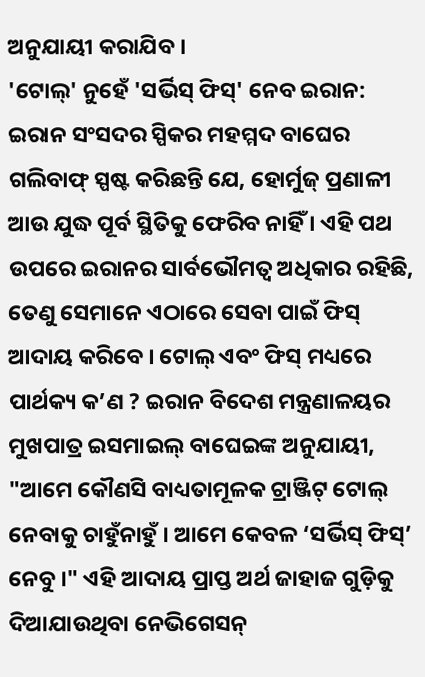ଅନୁଯାୟୀ କରାଯିବ ।
'ଟୋଲ୍' ନୁହେଁ 'ସର୍ଭିସ୍ ଫିସ୍' ନେବ ଇରାନ:
ଇରାନ ସଂସଦର ସ୍ପିକର ମହମ୍ମଦ ବାଘେର ଗଲିବାଫ୍ ସ୍ପଷ୍ଟ କରିଛନ୍ତି ଯେ, ହୋର୍ମୁଜ୍ ପ୍ରଣାଳୀ ଆଉ ଯୁଦ୍ଧ ପୂର୍ବ ସ୍ଥିତିକୁ ଫେରିବ ନାହିଁ । ଏହି ପଥ ଉପରେ ଇରାନର ସାର୍ବଭୌମତ୍ୱ ଅଧିକାର ରହିଛି, ତେଣୁ ସେମାନେ ଏଠାରେ ସେବା ପାଇଁ ଫିସ୍ ଆଦାୟ କରିବେ । ଟୋଲ୍ ଏବଂ ଫିସ୍ ମଧ୍ୟରେ ପାର୍ଥକ୍ୟ କ’ଣ ? ଇରାନ ବିଦେଶ ମନ୍ତ୍ରଣାଳୟର ମୁଖପାତ୍ର ଇସମାଇଲ୍ ବାଘେଇଙ୍କ ଅନୁଯାୟୀ, "ଆମେ କୌଣସି ବାଧ୍ୟତାମୂଳକ ଟ୍ରାଞ୍ଜିଟ୍ ଟୋଲ୍ ନେବାକୁ ଚାହୁଁନାହୁଁ । ଆମେ କେବଳ ‘ସର୍ଭିସ୍ ଫିସ୍’ ନେବୁ ।" ଏହି ଆଦାୟ ପ୍ରାପ୍ତ ଅର୍ଥ ଜାହାଜ ଗୁଡ଼ିକୁ ଦିଆଯାଉଥିବା ନେଭିଗେସନ୍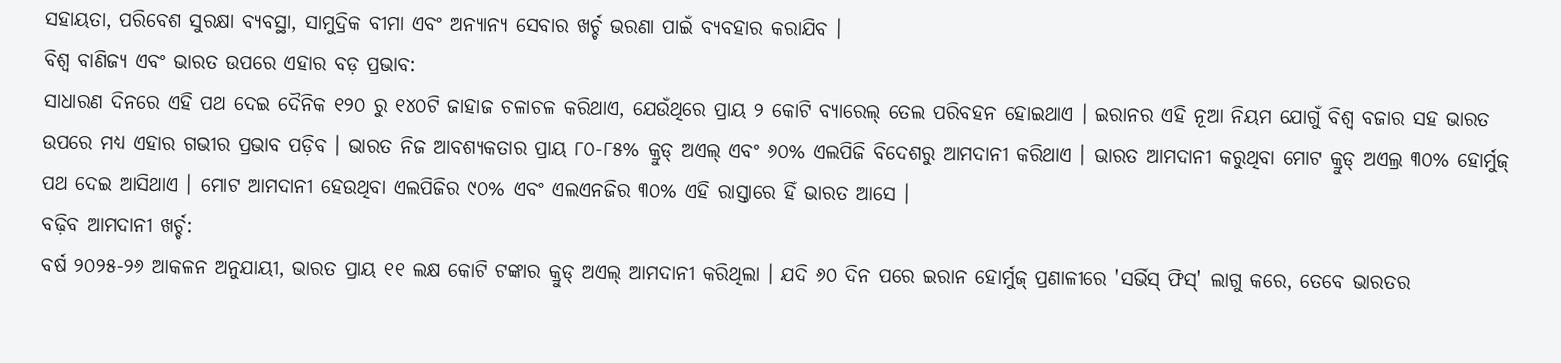ସହାୟତା, ପରିବେଶ ସୁରକ୍ଷା ବ୍ୟବସ୍ଥା, ସାମୁଦ୍ରିକ ବୀମା ଏବଂ ଅନ୍ୟାନ୍ୟ ସେବାର ଖର୍ଚ୍ଚ ଭରଣା ପାଇଁ ବ୍ୟବହାର କରାଯିବ ।
ବିଶ୍ୱ ବାଣିଜ୍ୟ ଏବଂ ଭାରତ ଉପରେ ଏହାର ବଡ଼ ପ୍ରଭାବ:
ସାଧାରଣ ଦିନରେ ଏହି ପଥ ଦେଇ ଦୈନିକ ୧୨୦ ରୁ ୧୪୦ଟି ଜାହାଜ ଚଳାଚଳ କରିଥାଏ, ଯେଉଁଥିରେ ପ୍ରାୟ ୨ କୋଟି ବ୍ୟାରେଲ୍ ତେଲ ପରିବହନ ହୋଇଥାଏ । ଇରାନର ଏହି ନୂଆ ନିୟମ ଯୋଗୁଁ ବିଶ୍ୱ ବଜାର ସହ ଭାରତ ଉପରେ ମଧ୍ୟ ଏହାର ଗଭୀର ପ୍ରଭାବ ପଡ଼ିବ । ଭାରତ ନିଜ ଆବଶ୍ୟକତାର ପ୍ରାୟ ୮୦-୮୫% କ୍ରୁଡ୍ ଅଏଲ୍ ଏବଂ ୬୦% ଏଲପିଜି ବିଦେଶରୁ ଆମଦାନୀ କରିଥାଏ । ଭାରତ ଆମଦାନୀ କରୁଥିବା ମୋଟ କ୍ରୁଡ୍ ଅଏଲ୍ର ୩୦% ହୋର୍ମୁଜ୍ ପଥ ଦେଇ ଆସିଥାଏ । ମୋଟ ଆମଦାନୀ ହେଉଥିବା ଏଲପିଜିର ୯୦% ଏବଂ ଏଲଏନଜିର ୩୦% ଏହି ରାସ୍ତାରେ ହିଁ ଭାରତ ଆସେ ।
ବଢ଼ିବ ଆମଦାନୀ ଖର୍ଚ୍ଚ:
ବର୍ଷ ୨୦୨୫-୨୬ ଆକଳନ ଅନୁଯାୟୀ, ଭାରତ ପ୍ରାୟ ୧୧ ଲକ୍ଷ କୋଟି ଟଙ୍କାର କ୍ରୁଡ୍ ଅଏଲ୍ ଆମଦାନୀ କରିଥିଲା । ଯଦି ୬୦ ଦିନ ପରେ ଇରାନ ହୋର୍ମୁଜ୍ ପ୍ରଣାଳୀରେ 'ସର୍ଭିସ୍ ଫିସ୍' ଲାଗୁ କରେ, ତେବେ ଭାରତର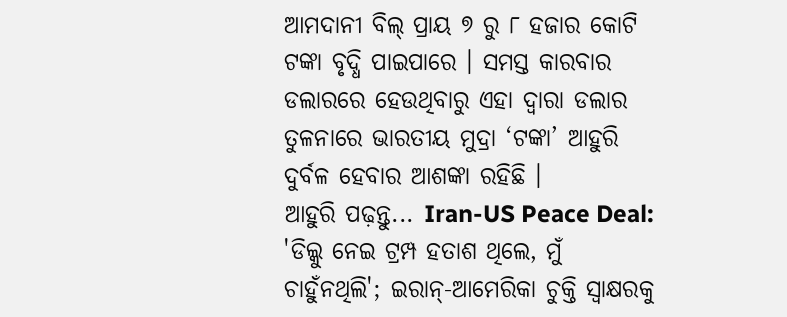ଆମଦାନୀ ବିଲ୍ ପ୍ରାୟ ୭ ରୁ ୮ ହଜାର କୋଟି ଟଙ୍କା ବୃଦ୍ଧି ପାଇପାରେ । ସମସ୍ତ କାରବାର ଡଲାରରେ ହେଉଥିବାରୁ ଏହା ଦ୍ୱାରା ଡଲାର ତୁଳନାରେ ଭାରତୀୟ ମୁଦ୍ରା ‘ଟଙ୍କା’ ଆହୁରି ଦୁର୍ବଳ ହେବାର ଆଶଙ୍କା ରହିଛି ।
ଆହୁରି ପଢ଼ନ୍ତୁ... Iran-US Peace Deal: 'ଡିଲ୍କୁ ନେଇ ଟ୍ରମ୍ପ ହତାଶ ଥିଲେ, ମୁଁ ଚାହୁଁନଥିଲି'; ଇରାନ୍-ଆମେରିକା ଚୁକ୍ତି ସ୍ୱାକ୍ଷରକୁ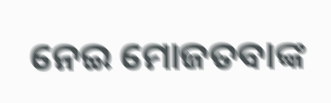ନେଇ ମୋଜତବାଙ୍କ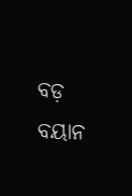ବଡ଼ ବୟାନ